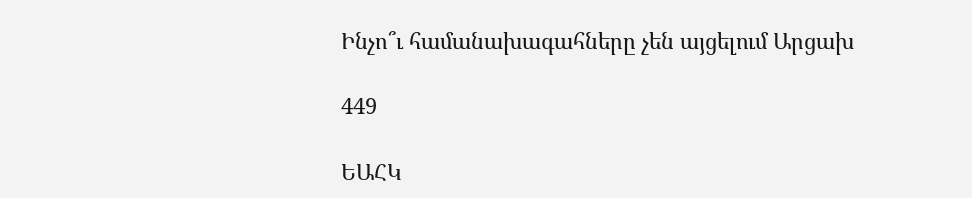Ինչո՞ւ համանախագահները չեն այցելում Արցախ

449

ԵԱՀԿ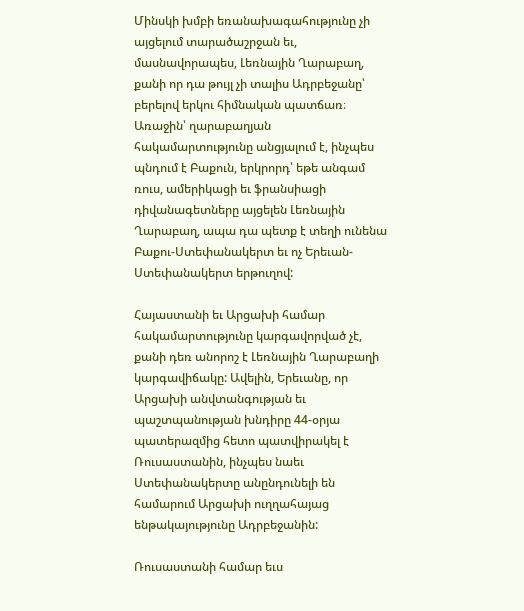Մինսկի խմբի եռանախագահությունը չի այցելում տարածաշրջան եւ, մասնավորապես, Լեռնային Ղարաբաղ, քանի որ դա թույլ չի տալիս Ադրբեջանը՝ բերելով երկու հիմնական պատճառ։ Առաջին՝ ղարաբաղյան հակամարտությունը անցյալում է, ինչպես պնդում է Բաքուն, երկրորդ՝ եթե անգամ ռուս, ամերիկացի եւ ֆրանսիացի դիվանագետները այցելեն Լեռնային Ղարաբաղ, ապա դա պետք է տեղի ունենա Բաքու-Ստեփանակերտ եւ ոչ Երեւան-Ստեփանակերտ երթուղով:

Հայաստանի եւ Արցախի համար հակամարտությունը կարգավորված չէ, քանի դեռ անորոշ է Լեռնային Ղարաբաղի կարգավիճակը: Ավելին, Երեւանը, որ Արցախի անվտանգության եւ պաշտպանության խնդիրը 44-օրյա պատերազմից հետո պատվիրակել է Ռուսաստանին, ինչպես նաեւ Ստեփանակերտը անընդունելի են համարում Արցախի ուղղահայաց ենթակայությունը Ադրբեջանին:

Ռուսաստանի համար եւս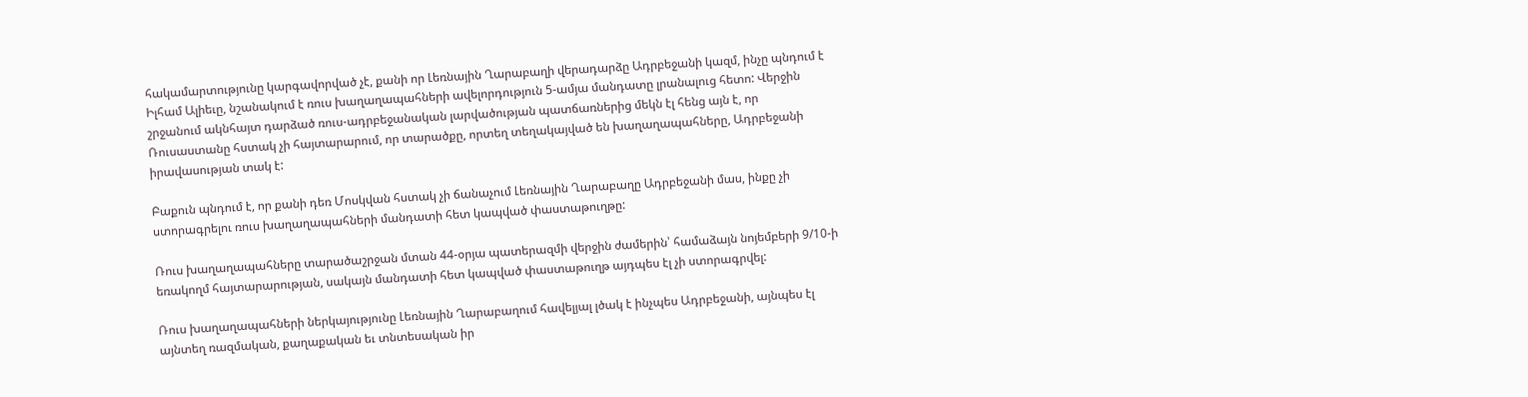հակամարտությունը կարգավորված չէ, քանի որ Լեռնային Ղարաբաղի վերադարձը Ադրբեջանի կազմ, ինչը պնդում է Իլհամ Ալիեւը, նշանակում է ռուս խաղաղապահների ավելորդություն 5-ամյա մանդատը լրանալուց հետո: Վերջին շրջանում ակնհայտ դարձած ռուս-ադրբեջանական լարվածության պատճառներից մեկն էլ հենց այն է, որ Ռուսաստանը հստակ չի հայտարարում, որ տարածքը, որտեղ տեղակայված են խաղաղապահները, Ադրբեջանի իրավասության տակ է:

Բաքուն պնդում է, որ քանի դեռ Մոսկվան հստակ չի ճանաչում Լեռնային Ղարաբաղը Ադրբեջանի մաս, ինքը չի ստորագրելու ռուս խաղաղապահների մանդատի հետ կապված փաստաթուղթը:

Ռուս խաղաղապահները տարածաշրջան մտան 44-օրյա պատերազմի վերջին ժամերին՝ համաձայն նոյեմբերի 9/10-ի եռակողմ հայտարարության, սակայն մանդատի հետ կապված փաստաթուղթ այդպես էլ չի ստորագրվել:

Ռուս խաղաղապահների ներկայությունը Լեռնային Ղարաբաղում հավելյալ լծակ է ինչպես Ադրբեջանի, այնպես էլ այնտեղ ռազմական, քաղաքական եւ տնտեսական իր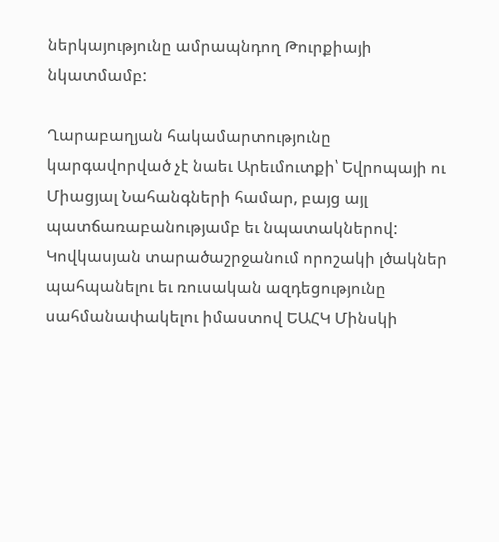ներկայությունը ամրապնդող Թուրքիայի նկատմամբ:

Ղարաբաղյան հակամարտությունը կարգավորված չէ նաեւ Արեւմուտքի՝ Եվրոպայի ու Միացյալ Նահանգների համար, բայց այլ պատճառաբանությամբ եւ նպատակներով: Կովկասյան տարածաշրջանում որոշակի լծակներ պահպանելու եւ ռուսական ազդեցությունը սահմանափակելու իմաստով ԵԱՀԿ Մինսկի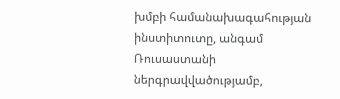խմբի համանախագահության ինստիտուտը, անգամ Ռուսաստանի ներգրավվածությամբ,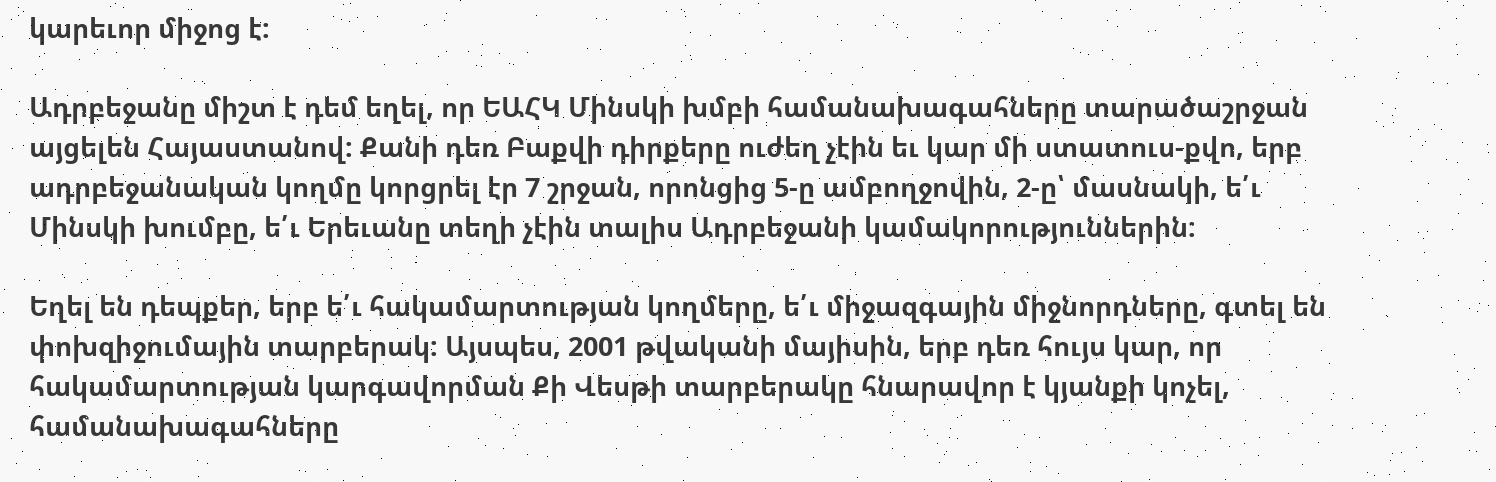կարեւոր միջոց է:

Ադրբեջանը միշտ է դեմ եղել, որ ԵԱՀԿ Մինսկի խմբի համանախագահները տարածաշրջան այցելեն Հայաստանով: Քանի դեռ Բաքվի դիրքերը ուժեղ չէին եւ կար մի ստատուս-քվո, երբ ադրբեջանական կողմը կորցրել էր 7 շրջան, որոնցից 5-ը ամբողջովին, 2-ը՝ մասնակի, ե՛ւ Մինսկի խումբը, ե՛ւ Երեւանը տեղի չէին տալիս Ադրբեջանի կամակորություններին:

Եղել են դեպքեր, երբ ե՛ւ հակամարտության կողմերը, ե՛ւ միջազգային միջնորդները, գտել են փոխզիջումային տարբերակ: Այսպես, 2001 թվականի մայիսին, երբ դեռ հույս կար, որ հակամարտության կարգավորման Քի Վեսթի տարբերակը հնարավոր է կյանքի կոչել, համանախագահները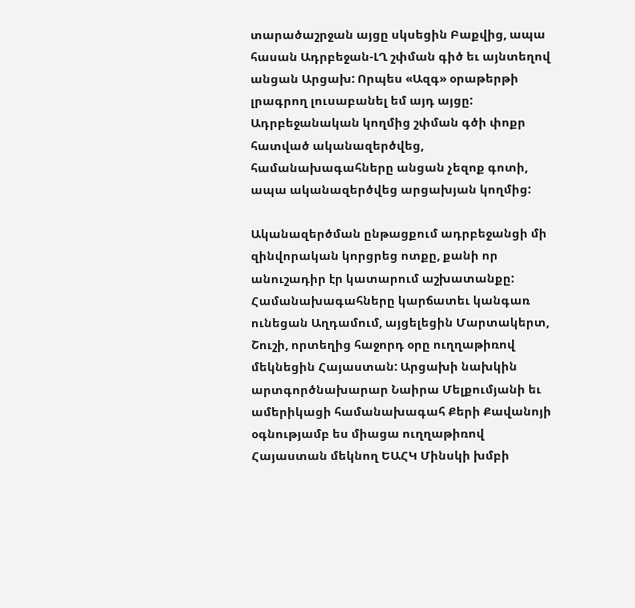տարածաշրջան այցը սկսեցին Բաքվից, ապա հասան Ադրբեջան-ԼՂ շփման գիծ եւ այնտեղով անցան Արցախ: Որպես «Ազգ» օրաթերթի լրագրող լուսաբանել եմ այդ այցը: Ադրբեջանական կողմից շփման գծի փոքր հատված ականազերծվեց, համանախագահները անցան չեզոք գոտի, ապա ականազերծվեց արցախյան կողմից:

Ականազերծման ընթացքում ադրբեջանցի մի զինվորական կորցրեց ոտքը, քանի որ անուշադիր էր կատարում աշխատանքը: Համանախագահները կարճատեւ կանգառ ունեցան Աղդամում, այցելեցին Մարտակերտ, Շուշի, որտեղից հաջորդ օրը ուղղաթիռով մեկնեցին Հայաստան: Արցախի նախկին արտգործնախարար Նաիրա Մելքումյանի եւ ամերիկացի համանախագահ Քերի Քավանոյի օգնությամբ ես միացա ուղղաթիռով Հայաստան մեկնող ԵԱՀԿ Մինսկի խմբի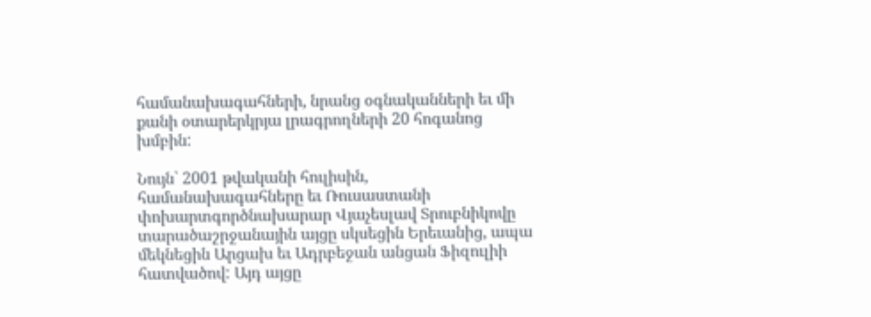համանախագահների, նրանց օգնականների եւ մի քանի օտարերկրյա լրագրողների 20 հոգանոց խմբին:

Նույն՝ 2001 թվականի հուլիսին, համանախագահները եւ Ռուսաստանի փոխարտգործնախարար Վյաչեսլավ Տրուբնիկովը տարածաշրջանային այցը սկսեցին Երեւանից, ապա մեկնեցին Արցախ եւ Ադրբեջան անցան Ֆիզուլիի հատվածով: Այդ այցը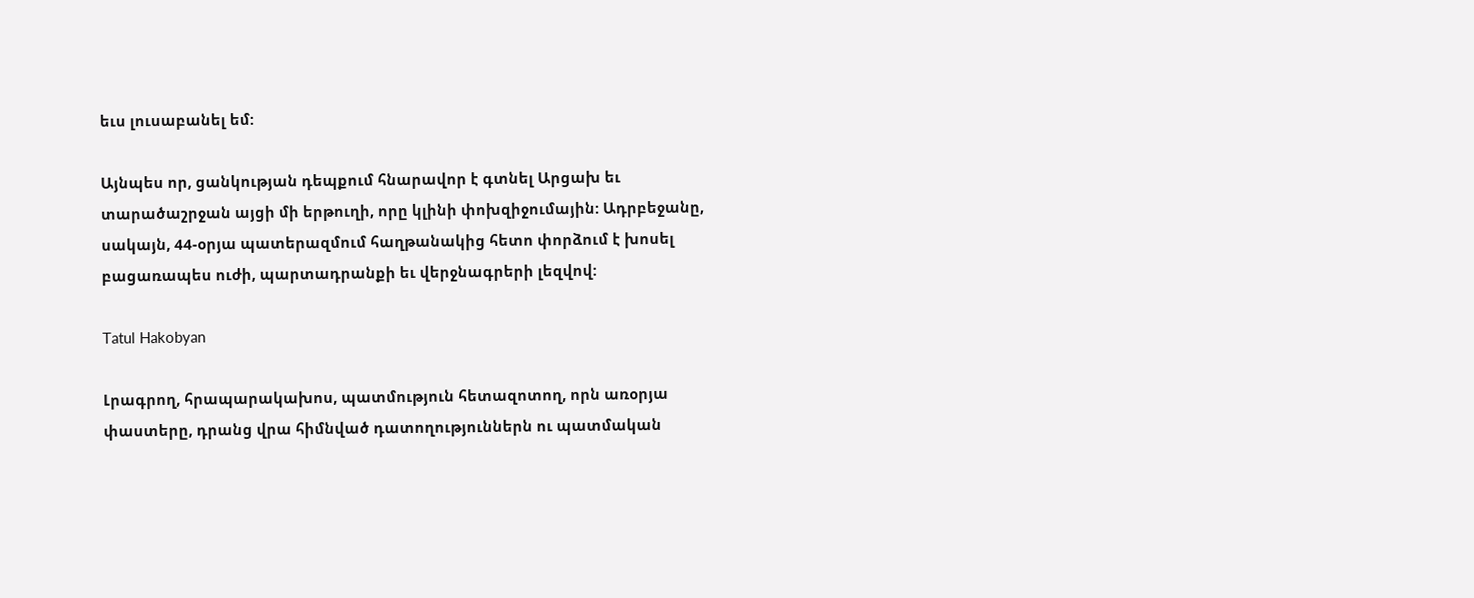եւս լուսաբանել եմ:

Այնպես որ, ցանկության դեպքում հնարավոր է գտնել Արցախ եւ տարածաշրջան այցի մի երթուղի, որը կլինի փոխզիջումային: Ադրբեջանը, սակայն, 44-օրյա պատերազմում հաղթանակից հետո փորձում է խոսել բացառապես ուժի, պարտադրանքի եւ վերջնագրերի լեզվով:

Tatul Hakobyan

Լրագրող, հրապարակախոս, պատմություն հետազոտող, որն առօրյա փաստերը, դրանց վրա հիմնված դատողություններն ու պատմական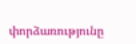փորձառությունը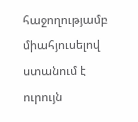հաջողությամբ միահյուսելով ստանում է ուրույն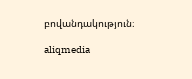բովանդակություն։

aliqmedia